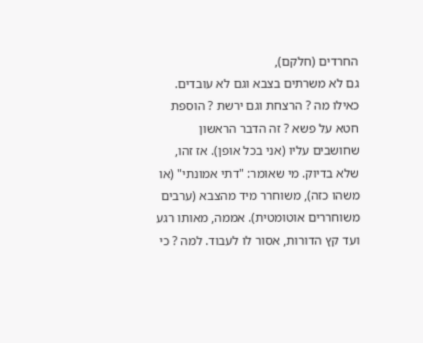החרדים (חלקם),
גם לא משרתים בצבא וגם לא עובדים. כאילו מה ? הרצחת וגם ירשת ? הוספת חטא על פשא ? זה הדבר הראשון שחושבים עליו (אני בכל אופן). אז זהו, שלא בדיוק. מי שאומר: "דתי אמונתי" (או משהו כזה), משוחרר מיד מהצבא (ערבים משוחררים אוטומטית). אממה, מאותו רגע ועד קץ הדורות, אסור לו לעבוד. למה ? כי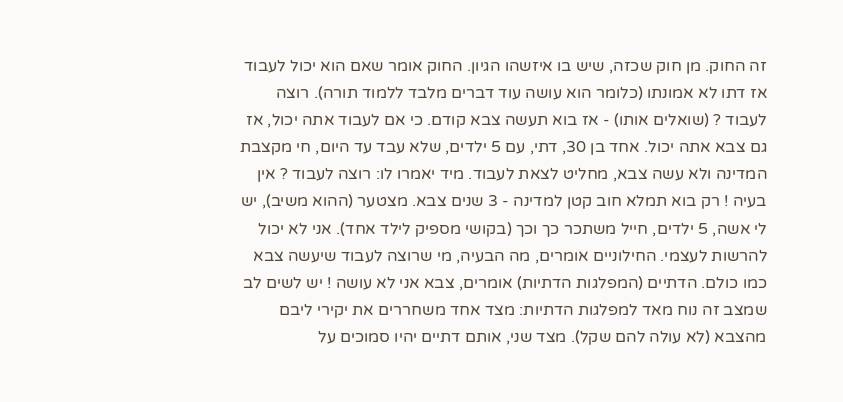זה החוק. מן חוק שכזה, שיש בו איזשהו הגיון. החוק אומר שאם הוא יכול לעבוד אז דתו לא אמונתו (כלומר הוא עושה עוד דברים מלבד ללמוד תורה). רוצה לעבוד ? (שואלים אותו) - אז בוא תעשה צבא קודם. כי אם לעבוד אתה יכול, אז גם צבא אתה יכול. אחד בן 30, דתי, עם 5 ילדים, שלא עבד עד היום, חי מקצבת המדינה ולא עשה צבא, מחליט לצאת לעבוד. מיד יאמרו לו: רוצה לעבוד ? אין בעיה ! רק בוא תמלא חוב קטן למדינה - 3 שנים צבא. מצטער (ההוא משיב), יש לי אשה, 5 ילדים, חייל משתכר כך וכך (בקושי מספיק לילד אחד). אני לא יכול להרשות לעצמי. החילוניים אומרים, מה הבעיה, מי שרוצה לעבוד שיעשה צבא כמו כולם. הדתיים (המפלגות הדתיות) אומרים, צבא אני לא עושה ! יש לשים לב שמצב זה נוח מאד למפלגות הדתיות: מצד אחד משחררים את יקירי ליבם מהצבא (לא עולה להם שקל). מצד שני, אותם דתיים יהיו סמוכים על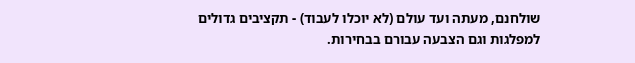שולחנם, מעתה ועד עולם (לא יוכלו לעבוד) - תקציבים גדולים למפלגות וגם הצבעה עבורם בבחירות.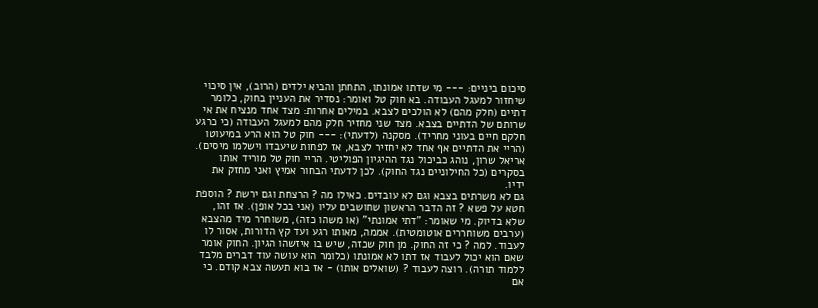סיכום ביניים: --- מי שדתו אמונתו, התחתן והביא ילדים (הרוב), אין סיכוי שיחזור למעגל העבודה. בא חוק טל ואומר: נסדיר את העניין בחוק, כלומר דתיים (חלק מהם) לא הולכים לצבא. במילים אחרות: מצד אחד מנציח את אי שרותם של הדתיים בצבא. מצד שני מחזיר חלק מהם למעגל העבודה (כי כרגע חלקם חיים בעוני מחריד). מסקנה (לדעתי): --- חוק טל הוא הרע במיעוטו (הריי את הדתיים אף אחד לא יחזיר לצבא, אז לפחות שיעבדו וישלמו מיסים). אריאל שרון, נוהג כביכול נגד ההיגיון הפוליטי. הריי חוק טל מוריד אותו בסקרים (כל החילוניים נגד החוק). לכן לדעתי הבחור אמיץ ואני מחזק את ידיו.
גם לא משרתים בצבא וגם לא עובדים. כאילו מה ? הרצחת וגם ירשת ? הוספת חטא על פשא ? זה הדבר הראשון שחושבים עליו (אני בכל אופן). אז זהו, שלא בדיוק. מי שאומר: "דתי אמונתי" (או משהו כזה), משוחרר מיד מהצבא (ערבים משוחררים אוטומטית). אממה, מאותו רגע ועד קץ הדורות, אסור לו לעבוד. למה ? כי זה החוק. מן חוק שכזה, שיש בו איזשהו הגיון. החוק אומר שאם הוא יכול לעבוד אז דתו לא אמונתו (כלומר הוא עושה עוד דברים מלבד ללמוד תורה). רוצה לעבוד ? (שואלים אותו) - אז בוא תעשה צבא קודם. כי אם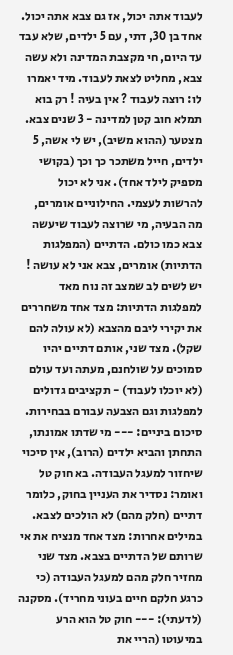לעבוד אתה יכול, אז גם צבא אתה יכול. אחד בן 30, דתי, עם 5 ילדים, שלא עבד עד היום, חי מקצבת המדינה ולא עשה צבא, מחליט לצאת לעבוד. מיד יאמרו לו: רוצה לעבוד ? אין בעיה ! רק בוא תמלא חוב קטן למדינה - 3 שנים צבא. מצטער (ההוא משיב), יש לי אשה, 5 ילדים, חייל משתכר כך וכך (בקושי מספיק לילד אחד). אני לא יכול להרשות לעצמי. החילוניים אומרים, מה הבעיה, מי שרוצה לעבוד שיעשה צבא כמו כולם. הדתיים (המפלגות הדתיות) אומרים, צבא אני לא עושה ! יש לשים לב שמצב זה נוח מאד למפלגות הדתיות: מצד אחד משחררים את יקירי ליבם מהצבא (לא עולה להם שקל). מצד שני, אותם דתיים יהיו סמוכים על שולחנם, מעתה ועד עולם (לא יוכלו לעבוד) - תקציבים גדולים למפלגות וגם הצבעה עבורם בבחירות. סיכום ביניים: --- מי שדתו אמונתו, התחתן והביא ילדים (הרוב), אין סיכוי שיחזור למעגל העבודה. בא חוק טל ואומר: נסדיר את העניין בחוק, כלומר דתיים (חלק מהם) לא הולכים לצבא. במילים אחרות: מצד אחד מנציח את אי שרותם של הדתיים בצבא. מצד שני מחזיר חלק מהם למעגל העבודה (כי כרגע חלקם חיים בעוני מחריד). מסקנה (לדעתי): --- חוק טל הוא הרע במיעוטו (הריי את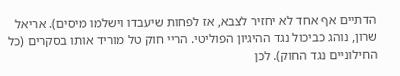הדתיים אף אחד לא יחזיר לצבא, אז לפחות שיעבדו וישלמו מיסים). אריאל שרון, נוהג כביכול נגד ההיגיון הפוליטי. הריי חוק טל מוריד אותו בסקרים (כל החילוניים נגד החוק). לכן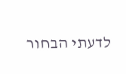לדעתי הבחור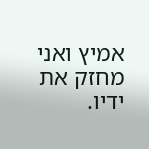אמיץ ואני מחזק את ידיו.